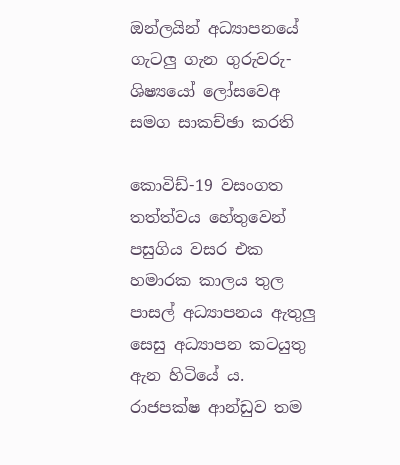ඔන්ලයින් අධ්‍යාපනයේ ගැටලු ගැන ගුරුවරු-ශිෂ්‍යයෝ ලෝසවෙඅ සමග සාකච්ඡා කරති

කොවිඩ්-19 වසංගත තත්ත්වය හේතුවෙන් පසුගිය වසර එක හමාරක කාලය තුල පාසල් අධ්‍යාපනය ඇතුලු සෙසු අධ්‍යාපන කටයුතු ඇන හිටියේ ය. රාජපක්ෂ ආන්ඩුව තම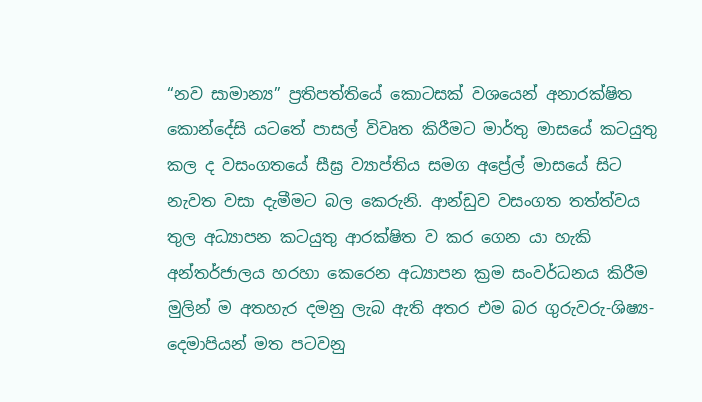“නව සාමාන්‍ය” ප්‍රතිපත්තියේ කොටසක් වශයෙන් අනාරක්ෂිත කොන්දේසි යටතේ පාසල් විවෘත කිරීමට මාර්තු මාසයේ කටයුතු කල ද වසංගතයේ සීඝ්‍ර ව්‍යාප්තිය සමග අප්‍රේල් මාසයේ සිට නැවත වසා දැමීමට බල කෙරුනි. ආන්ඩුව වසංගත තත්ත්වය තුල අධ්‍යාපන කටයුතු ආරක්ෂිත ව කර ගෙන යා හැකි අන්තර්ජාලය හරහා කෙරෙන අධ්‍යාපන ක්‍රම සංවර්ධනය කිරීම මුලින් ම අතහැර දමනු ලැබ ඇති අතර එම බර ගුරුවරු-ශිෂ්‍ය-දෙමාපියන් මත පටවනු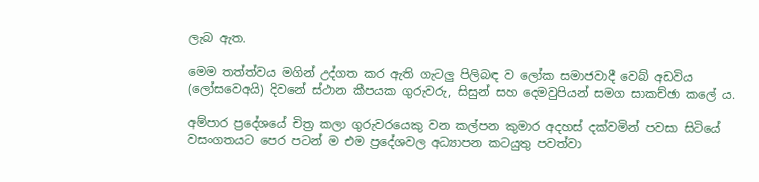ලැබ ඇත.

මෙම තත්ත්වය මගින් උද්ගත කර ඇති ගැටලු පිලිබඳ ව ලෝක සමාජවාදී වෙබ් අඩවිය (ලෝසවෙඅයි) දිවනේ ස්ථාන කීපයක ගුරුවරු, සිසුන් සහ දෙමවුපියන් සමග සාකච්ඡා කලේ ය.

අම්පාර ප්‍රදේශයේ චිත්‍ර කලා ගුරුවරයෙකු වන කල්පන කුමාර අදහස් දක්වමින් පවසා සිටියේ වසංගතයට පෙර පටන් ම එම ප්‍රදේශවල අධ්‍යාපන කටයුතු පවත්වා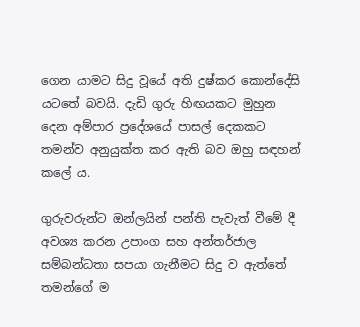ගෙන යාමට සිදු වූයේ අති දුෂ්කර කොන්දේසි යටතේ බවයි. දැඩි ගුරු හිඟයකට මුහුන දෙන අම්පාර ප්‍රදේශයේ පාසල් දෙකකට තමන්ව අනුයුක්ත කර ඇති බව ඔහු සඳහන් කලේ ය.

ගුරුවරුන්ට ඔන්ලයින් පන්ති පැවැත් වීමේ දී අවශ්‍ය කරන උපාංග සහ අන්තර්ජාල සම්බන්ධතා සපයා ගැනීමට සිදු ව ඇත්තේ තමන්ගේ ම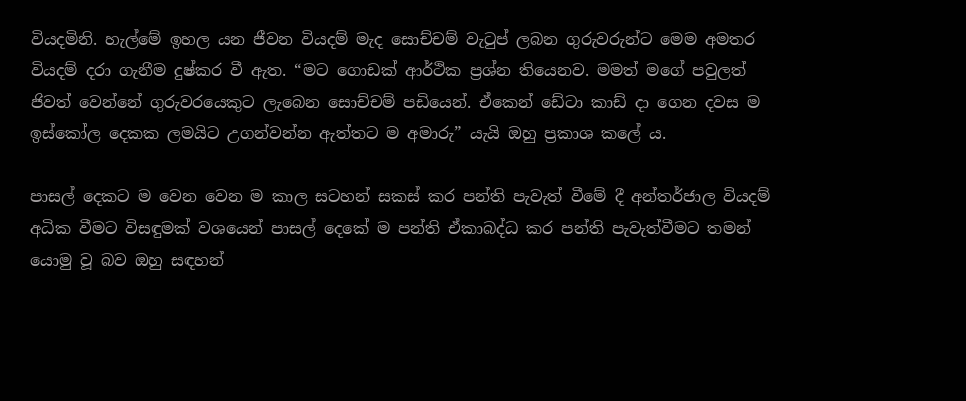වියදමිනි. හැල්මේ ඉහල යන ජීවන වියදම් මැද සොච්චම් වැටුප් ලබන ගුරුවරුන්ට මෙම අමතර වියදම් දරා ගැනීම දුෂ්කර වී ඇත. “මට ගොඩක් ආර්ථික ප්‍රශ්න තියෙනව. මමත් මගේ පවුලත් ජිවත් වෙන්නේ ගුරුවරයෙකුට ලැබෙන සොච්චම් පඩියෙන්. ඒකෙන් ඩේටා කාඩ් දා ගෙන දවස ම ඉස්කෝල දෙකක ලමයිට උගන්වන්න ඇත්තට ම අමාරු” යැයි ඔහු ප්‍රකාශ කලේ ය.

පාසල් දෙකට ම වෙන වෙන ම කාල සටහන් සකස් කර පන්ති පැවැත් වීමේ දී අන්තර්ජාල වියදම් අධික වීමට විසඳුමක් වශයෙන් පාසල් දෙකේ ම පන්ති ඒකාබද්ධ කර පන්ති පැවැත්වීමට තමන් යොමු වූ බව ඔහු සඳහන්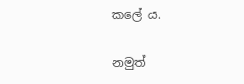කලේ ය.

නමුත්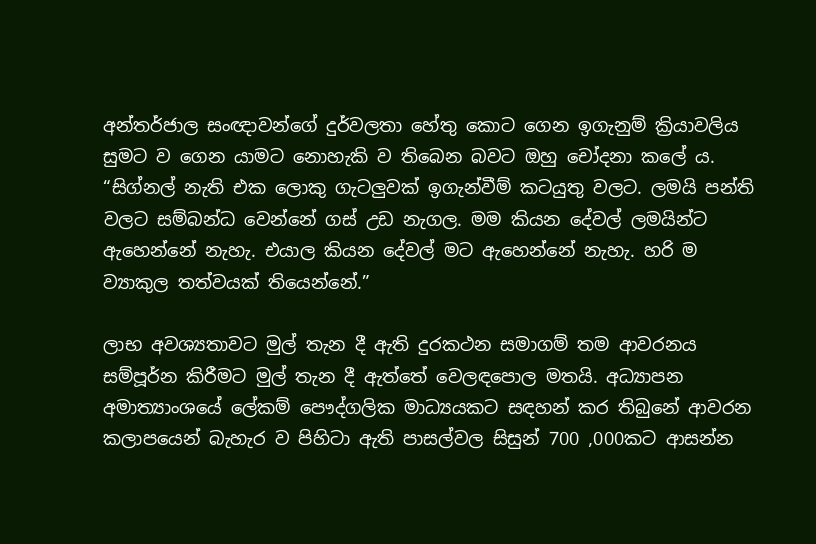අන්තර්ජාල සංඥාවන්ගේ දුර්වලතා හේතු කොට ගෙන ඉගැනුම් ක්‍රියාවලිය සුමට ව ගෙන යාමට නොහැකි ව තිබෙන බවට ඔහු චෝදනා කලේ ය. “සිග්නල් නැති එක ලොකු ගැටලුවක් ඉගැන්වීම් කටයුතු වලට. ලමයි පන්ති වලට සම්බන්ධ වෙන්නේ ගස් උඩ නැගල. මම කියන දේවල් ලමයින්ට ඇහෙන්නේ නැහැ. එයාල කියන දේවල් මට ඇහෙන්නේ නැහැ. හරි ම ව්‍යාකුල තත්වයක් තියෙන්නේ.”

ලාභ අවශ්‍යතාවට මුල් තැන දී ඇති දුරකථන සමාගම් තම ආවරනය සම්පූර්න කිරීමට මුල් තැන දී ඇත්තේ වෙලඳපොල මතයි. අධ්‍යාපන අමාත්‍යාංශයේ ලේකම් පෞද්ගලික මාධ්‍යයකට සඳහන් කර තිබුනේ ආවරන කලාපයෙන් බැහැර ව පිහිටා ඇති පාසල්වල සිසුන් 700 ,000කට ආසන්න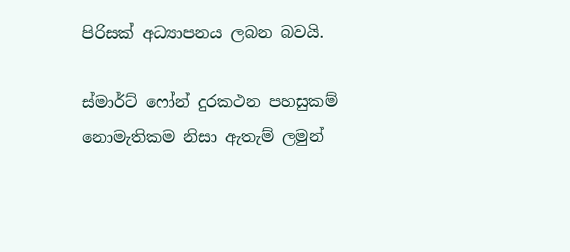පිරිසක් අධ්‍යාපනය ලබන බවයි.

ස්මාර්ට් ෆෝන් දුරකථන පහසුකම් නොමැතිකම නිසා ඇතැම් ලමුන්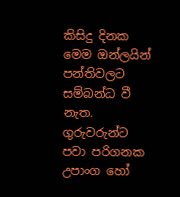කිසිදු දිනක මෙම ඔන්ලයින් පන්තිවලට සම්බන්ධ වී නැත. ගුරුවරුන්ට පවා පරිගනක උපාංග හෝ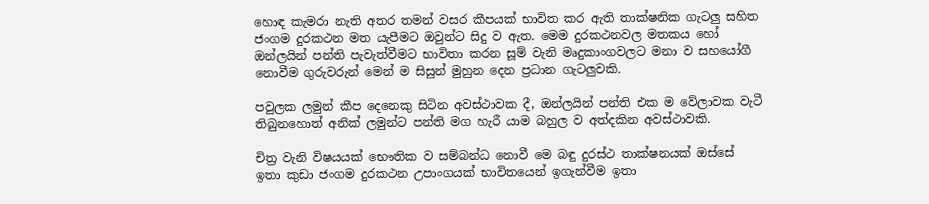හොඳ කැමරා නැති අතර තමන් වසර කීපයක් භාවිත කර ඇති තාක්ෂනික ගැටලු සහිත ජංගම දුරකථන මත යැපීමට ඔවුන්ට සිදු ව ඇත. මෙම දුරකථනවල මතකය හෝ ඔන්ලයින් පන්ති පැවැත්වීමට භාවිතා කරන සූම් වැනි මෘදුකාංගවලට මනා ව සහයෝගී නොවීම ගුරුවරුන් මෙන් ම සිසුන් මුහුන දෙන ප්‍රධාන ගැටලුවකි.

පවුලක ලමුන් කීප දෙනෙකු සිටින අවස්ථාවක දී, ඔන්ලයින් පන්ති එක ම වේලාවක වැටී තිබුනහොත් අනික් ලමුන්ට පන්ති මග හැරී යාම බහුල ව අත්දකින අවස්ථාවකි.

චිත්‍ර වැනි විෂයයක් භෞතික ව සම්බන්ධ නොවී මෙ බඳු දුරස්ථ තාක්ෂනයක් ඔස්සේ ඉතා කුඩා ජංගම දුරකථන උපාංගයක් භාවිතයෙන් ඉගැන්වීම ඉතා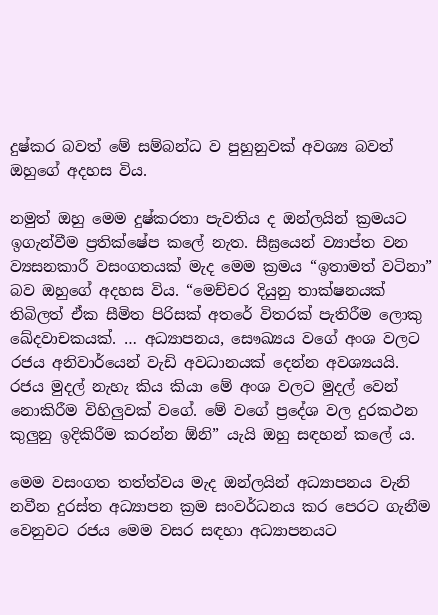දුෂ්කර බවත් මේ සම්බන්ධ ව පුහුනුවක් අවශ්‍ය බවත් ඔහුගේ අදහස විය.

නමුත් ඔහු මෙම දුෂ්කරතා පැවතිය ද ඔන්ලයින් ක්‍රමයට ඉගැන්වීම ප්‍රතික්ෂේප කලේ නැත. සීඝ්‍රයෙන් ව්‍යාප්ත වන ව්‍යසනකාරී වසංගතයක් මැද මෙම ක්‍රමය “ඉතාමත් වටිනා” බව ඔහුගේ අදහස විය. “මෙච්චර දියුනු තාක්ෂනයක් තිබිලත් ඒක සීමිත පිරිසක් අතරේ විතරක් පැතිරීම ලොකු ඛේදවාචකයක්. … අධ්‍යාපනය, සෞඛ්‍යය වගේ අංශ වලට රජය අනිවාර්යෙන් වැඩි අවධානයක් දෙන්න අවශ්‍යයයි. රජය මුදල් නැහැ කිය කියා මේ අංශ වලට මුදල් වෙන් නොකිරීම විහිලුවක් වගේ. මේ වගේ ප්‍රදේශ වල දුරකථන කුලුනු ඉදිකිරීම කරන්න ඕනි” යැයි ඔහු සඳහන් කලේ ය.

මෙම වසංගත තත්ත්වය මැද ඔන්ලයින් අධ්‍යාපනය වැනි නවීන දුරස්ත අධ්‍යාපන ක්‍රම සංවර්ධනය කර පෙරට ගැනීම වෙනුවට රජය මෙම වසර සඳහා අධ්‍යාපනයට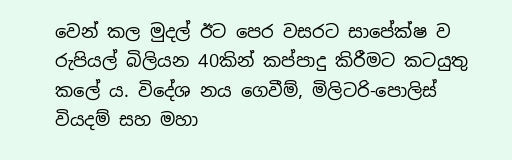වෙන් කල මුදල් ඊට පෙර වසරට සාපේක්ෂ ව රුපියල් බිලියන 40කින් කප්පාදු කිරීමට කටයුතු කලේ ය. විදේශ නය ගෙවීම්, මිලිටරි-පොලිස් වියදම් සහ මහා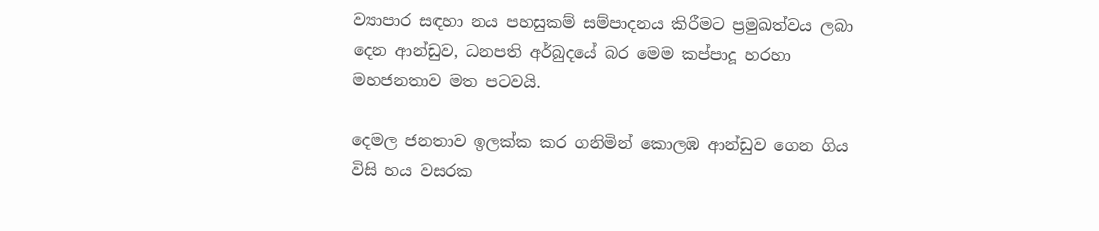ව්‍යාපාර සඳහා නය පහසුකම් සම්පාදනය කිරීමට ප්‍රමුඛත්වය ලබා දෙන ආන්ඩුව, ධනපති අර්බුදයේ බර මෙම කප්පාදූ හරහා මහජනතාව මත පටවයි.

දෙමල ජනතාව ඉලක්ක කර ගනිමින් කොලඹ ආන්ඩුව ගෙන ගිය විසි හය වසරක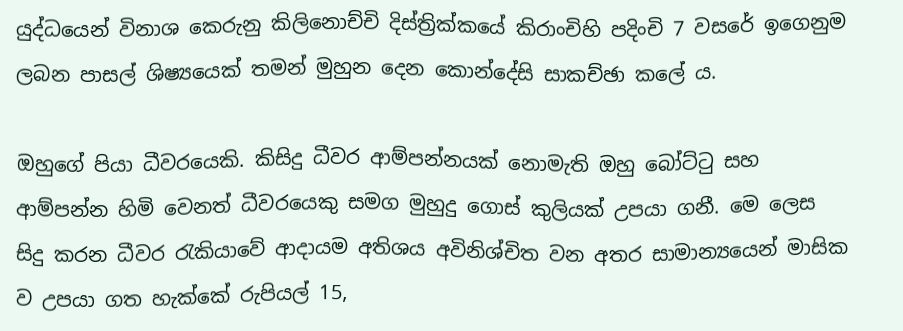යුද්ධයෙන් විනාශ කෙරුනු කිලිනොච්චි දිස්ත්‍රික්කයේ කිරාංචිහි පදිංචි 7 වසරේ ඉගෙනුම ලබන පාසල් ශිෂ්‍යයෙක් තමන් මුහුන දෙන කොන්දේසි සාකච්ඡා කලේ ය.

ඔහුගේ පියා ධීවරයෙකි. කිසිදු ධීවර ආම්පන්නයක් නොමැති ඔහු බෝට්ටු සහ ආම්පන්න හිමි වෙනත් ධීවරයෙකු සමග මුහුදු ගොස් කුලියක් උපයා ගනී. මෙ ලෙස සිදු කරන ධීවර රැකියාවේ ආදායම අතිශය අවිනිශ්චිත වන අතර සාමාන්‍යයෙන් මාසික ව උපයා ගත හැක්කේ රුපියල් 15,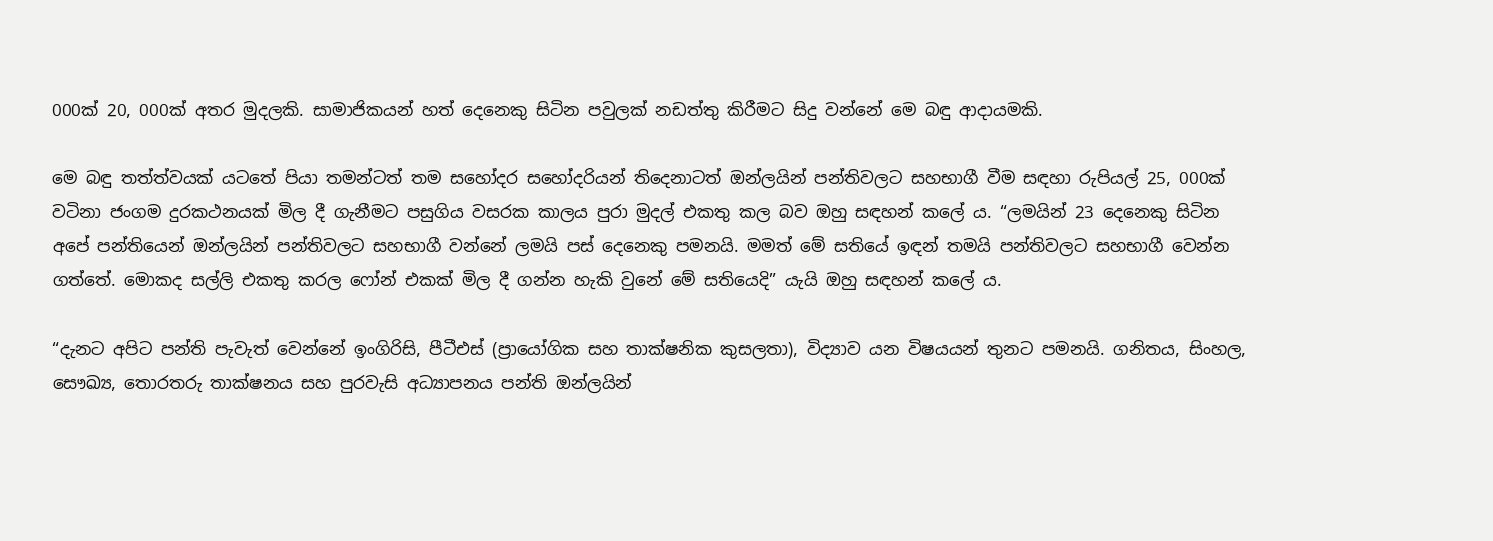000ක් 20, 000ක් අතර මුදලකි. සාමාජිකයන් හත් දෙනෙකු සිටින පවුලක් නඩත්තු කිරීමට සිදු වන්නේ මෙ බඳු ආදායමකි.

මෙ බඳු තත්ත්වයක් යටතේ පියා තමන්ටත් තම සහෝදර සහෝදරියන් තිදෙනාටත් ඔන්ලයින් පන්තිවලට සහභාගී වීම සඳහා රුපියල් 25, 000ක් වටිනා ජංගම දුරකථනයක් මිල දී ගැනීමට පසුගිය වසරක කාලය පුරා මුදල් එකතු කල බව ඔහු සඳහන් කලේ ය. “ලමයින් 23 දෙනෙකු සිටින අපේ පන්තියෙන් ඔන්ලයින් පන්තිවලට සහභාගී වන්නේ ලමයි පස් දෙනෙකු පමනයි. මමත් මේ සතියේ ඉඳන් තමයි පන්තිවලට සහභාගී වෙන්න ගත්තේ. මොකද සල්ලි එකතු කරල ෆෝන් එකක් මිල දී ගන්න හැකි වුනේ මේ සතියෙදි” යැයි ඔහු සඳහන් කලේ ය.

“දැනට අපිට පන්ති පැවැත් වෙන්නේ ඉංගිරිසි, පීටීඑස් (ප්‍රායෝගික සහ තාක්ෂනික කුසලතා), විද්‍යාව යන විෂයයන් තුනට පමනයි. ගනිතය, සිංහල, සෞඛ්‍ය, තොරතරු තාක්ෂනය සහ පුරවැසි අධ්‍යාපනය පන්ති ඔන්ලයින්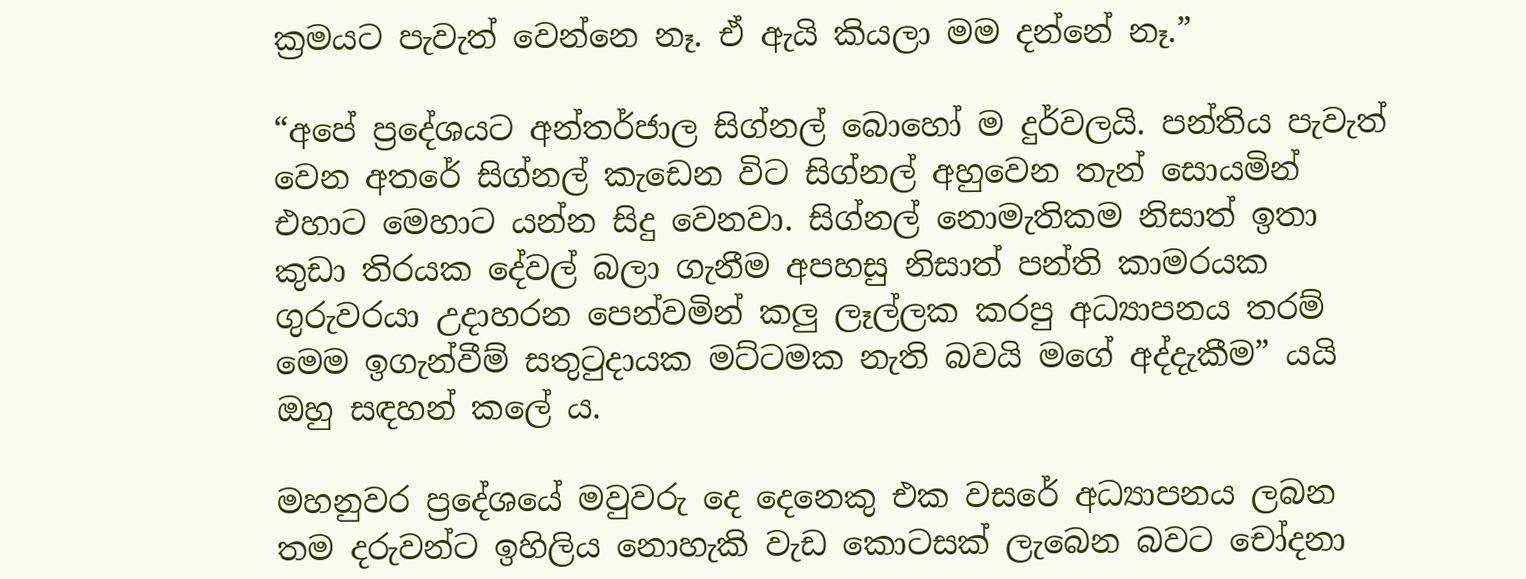ක්‍රමයට පැවැත් වෙන්නෙ නෑ. ඒ ඇයි කියලා මම දන්නේ නෑ.”

“අපේ ප්‍රදේශයට අන්තර්ජාල සිග්නල් බොහෝ ම දුර්වලයි. පන්තිය පැවැත් වෙන අතරේ සිග්නල් කැඩෙන විට සිග්නල් අහුවෙන තැන් සොයමින් එහාට මෙහාට යන්න සිදු වෙනවා. සිග්නල් නොමැතිකම නිසාත් ඉතා කුඩා තිරයක දේවල් බලා ගැනීම අපහසු නිසාත් පන්ති කාමරයක ගුරුවරයා උදාහරන පෙන්වමින් කලු ලෑල්ලක කරපු අධ්‍යාපනය තරම් මෙම ඉගැන්වීම් සතුටුදායක මට්ටමක නැති බවයි මගේ අද්දැකීම” යයි ඔහු සඳහන් කලේ ය.

මහනුවර ප්‍රදේශයේ මවුවරු දෙ දෙනෙකු එක වසරේ අධ්‍යාපනය ලබන තම දරුවන්ට ඉහිලිය නොහැකි වැඩ කොටසක් ලැබෙන බවට චෝදනා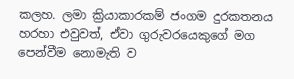කලහ. ලමා ක්‍රියාකාරකම් ජංගම දුරකතනය හරහා එවුවත්, ඒවා ගුරුවරයෙකුගේ මග පෙන්වීම නොමැති ව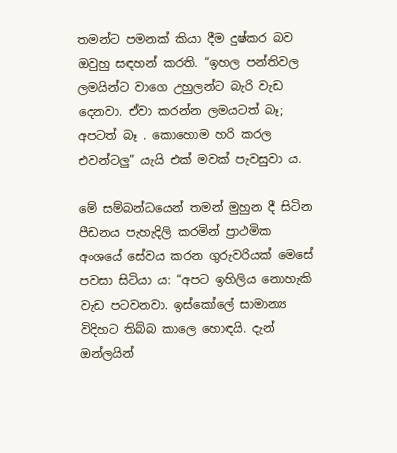තමන්ට පමනක් කියා දීම දුෂ්කර බව ඔවුහු සඳහන් කරති. “ඉහල පන්තිවල ලමයින්ට වාගෙ උහුලන්ට බැරි වැඩ දෙනවා. ඒවා කරන්න ලමයටත් බෑ; අපටත් බෑ . කොහොම හරි කරල එවන්ටලු” යැයි එක් මවක් පැවසුවා ය.

මේ සම්බන්ධයෙන් තමන් මුහුන දී සිටින පීඩනය පැහැදිලි කරමින් ප්‍රාථමික අංශයේ සේවය කරන ගුරුවරියක් මෙසේ පවසා සිටියා ය: “අපට ඉහිලිය නොහැකි වැඩ පටවනවා. ඉස්කෝලේ සාමාන්‍ය විදිහට තිබ්බ කාලෙ හොඳයි. දැන් ඔන්ලයින්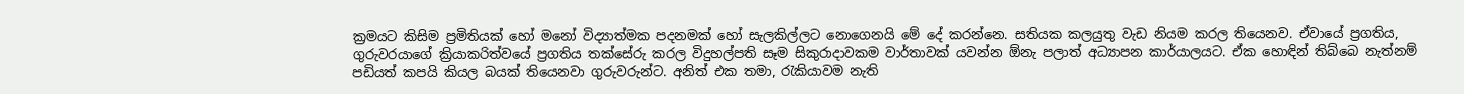ක්‍රමයට කිසිම ප්‍රමිතියක් හෝ මනෝ විද්‍යාත්මක පදනමක් හෝ සැලකිල්ලට නොගෙනයි මේ දේ කරන්නෙ. සතියක කලයුතු වැඩ නියම කරල තියෙනව. ඒවායේ ප්‍රගතිය, ගුරුවරයාගේ ක්‍රියාකරිත්වයේ ප්‍රගතිය තක්සේරු කරල විදුහල්පති සෑම සිකුරාදාවකම වාර්තාවක් යවන්න ඕනැ පලාත් අධ්‍යාපන කාර්යාලයට. ඒක හොඳින් තිබ්බෙ නැත්නම් පඩියත් කපයි කියල බයක් තියෙනවා ගුරුවරුන්ට. අනිත් එක තමා, රැකියාවම නැති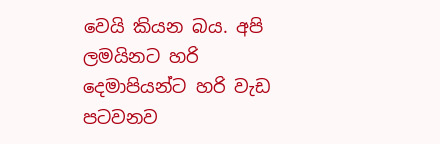වෙයි කියන බය. අපි ලමයිනට හරි දෙමාපියන්ට හරි වැඩ පටවනව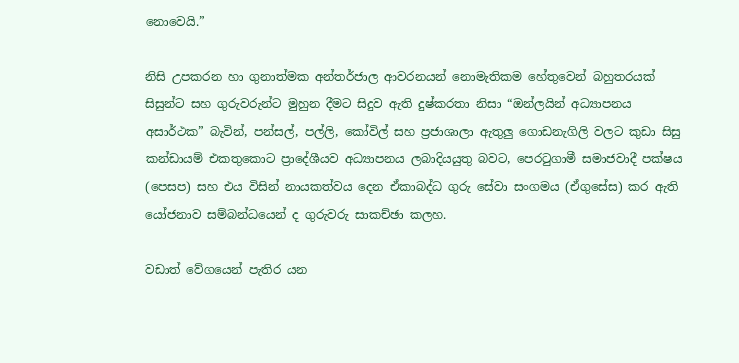නොවෙයි.”

නිසි උපකරන හා ගුනාත්මක අන්තර්ජාල ආවරනයන් නොමැතිකම හේතුවෙන් බහුතරයක් සිසුන්ට සහ ගුරුවරුන්ට මුහුන දීමට සිදුව ඇති දුෂ්කරතා නිසා “ඔන්ලයින් අධ්‍යාපනය අසාර්ථක” බැවින්, පන්සල්, පල්ලි, කෝවිල් සහ ප්‍රජාශාලා ඇතුලු ගොඩනැගිලි වලට කුඩා සිසු කන්ඩායම් එකතුකොට ප්‍රාදේශීයව අධ්‍යාපනය ලබාදියයුතු බවට, පෙරටුගාමී සමාජවාදී පක්ෂය (පෙසප) සහ එය විසින් නායකත්වය දෙන ඒකාබද්ධ ගුරු සේවා සංගමය (ඒගුසේස) කර ඇති යෝජනාව සම්බන්ධයෙන් ද ගුරුවරු සාකච්ඡා කලහ.

වඩාත් වේගයෙන් පැතිර යන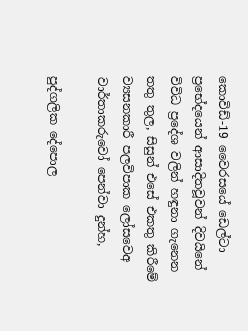කොවිඩ්-19 වෛරසයේ ඩෙල්ටා ප්‍රභේදයෙන් ආසාදිතවූවන් දිවයිනේ විවිධ ප්‍රදේශ වලින් හඳුනා ගැනෙන තතු තුල, සිසුන් එසේ එකතු කිරීමේ ව්‍යසනකාරී පලවිපාක ලෝසවෙඅ වාර්තාකරුවෝ පෙන්වා දුන්හ,

පුද්ගලික දේපොල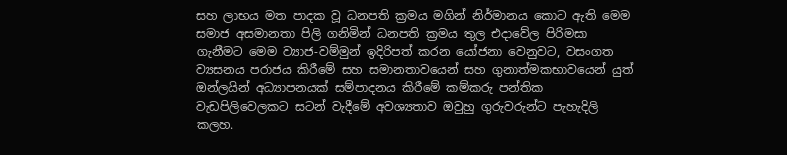සහ ලාභය මත පාදක වූ ධනපති ක්‍රමය මගින් නිර්මානය කොට ඇති මෙම සමාජ අසමානතා පිලි ගනිමින් ධනපති ක්‍රමය තුල එදාවේල පිරිමසා ගැනීමට මෙම ව්‍යාජ-වම්මුන් ඉදිරිපත් කරන යෝජනා වෙනුවට, වසංගත ව්‍යසනය පරාජය කිරීමේ සහ සමානතාවයෙන් සහ ගුනාත්මකභාවයෙන් යුත් ඔන්ලයින් අධ්‍යාපනයක් සම්පාදනය කිරීමේ කම්කරු පන්තික වැඩපිලිවෙලකට සටන් වැදීමේ අවශ්‍යතාව ඔවුහු ගුරුවරුන්ට පැහැදිලි කලහ.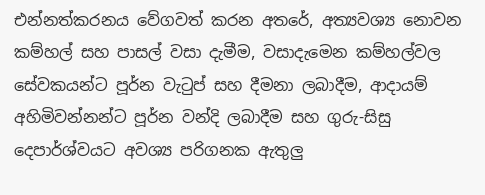එන්නත්කරනය වේගවත් කරන අතරේ, අත්‍යවශ්‍ය නොවන කම්හල් සහ පාසල් වසා දැමීම, වසාදැමෙන කම්හල්වල සේවකයන්ට පූර්න වැටුප් සහ දීමනා ලබාදීම, ආදායම් අහිමිවන්නන්ට පූර්න වන්දි ලබාදීම සහ ගුරු-සිසු දෙපාර්ශ්වයට අවශ්‍ය පරිගනක ඇතුලු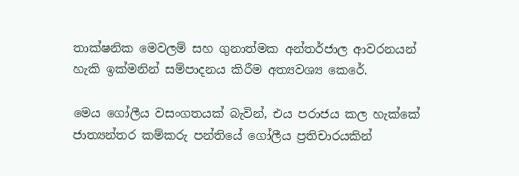තාක්ෂනික මෙවලම් සහ ගුනාත්මක අන්තර්ජාල ආවරනයන් හැකි ඉක්මනින් සම්පාදනය කිරීම අත්‍යවශ්‍ය කෙරේ.

මෙය ගෝලීය වසංගතයක් බැවින්, එය පරාජය කල හැක්කේ ජාත්‍යන්තර කම්කරු පන්තියේ ගෝලීය ප්‍රතිචාරයකින්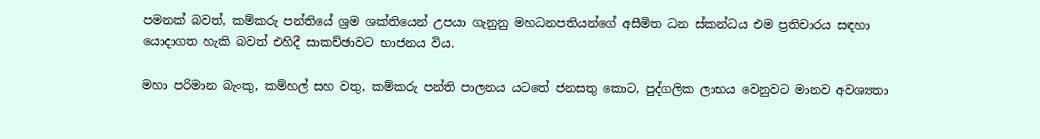පමනක් බවත්, කම්කරු පන්තියේ ශ්‍රම ශක්තියෙන් උපයා ගැනුනු මහධනපතියන්ගේ අසීමිත ධන ස්කන්ධය එම ප්‍රතිචාරය සඳහා යොදාගත හැකි බවත් එහිදී සාකච්ඡාවට භාජනය විය.

මහා පරිමාන බැංකු, කම්හල් සහ වතු, කම්කරු පන්ති පාලනය යටතේ ජනසතු කොට, පුද්ගලික ලාභය වෙනුවට මානව අවශ්‍යතා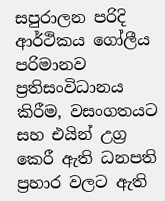සපුරාලන පරිදි ආර්ථිකය ගෝලීය පරිමානව ප්‍රතිසංවිධානය කිරීම, වසංගතයට සහ එයින් උග්‍ර කෙරී ඇති ධනපති ප්‍රහාර වලට ඇති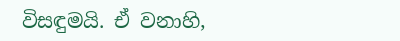විසඳුමයි. ඒ වනාහි,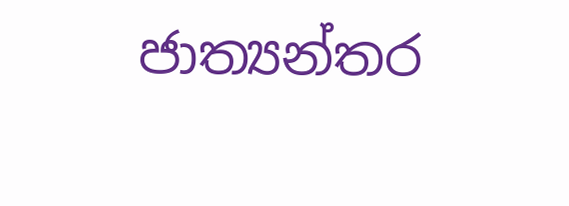ජාත්‍යන්තර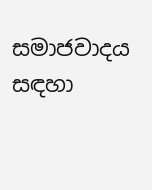සමාජවාදය සඳහා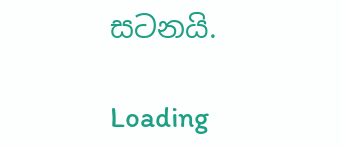සටනයි.

Loading